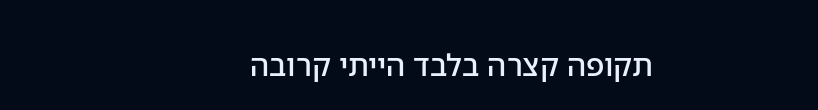תקופה קצרה בלבד הייתי קרובה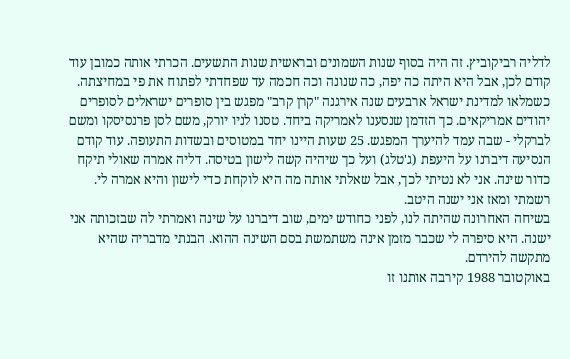לדליה רביקוביץ. זה היה בסוף שנות השמונים ובראשית שנות התשעים. הכרתי אותה כמובן עוד קודם לכן, אבל היא היתה כה יפה, כה שנונה וכה חכמה עד שפחדתי לפתוח את פי במחיצתה.
כשמלאו למדינת ישראל ארבעים שנה אירגנה "קרן קרב" מפגש בין סופרים ישראלים לסופרים יהודים אמריקאים. כך הזדמן שנסענו לאמריקה ביחד. טסנו לניו יורק, משם לסן פרנסיסקו ומשם לברקלי - שבה עמד להיערך המפגש. 25 שעות היינו יחד במטוסים ובשדות התעופה. עוד קודם הנסיעה דיברנו על היעפת (ג'טלג) ועל כך שיהיה קשה לישון בטיסה. דליה אמרה שאולי תיקח כדור שינה. אני לא נטיתי לכך, אבל שאלתי אותה מה היא לוקחת כדי לישון והיא אמרה לי. רשמתי ומאז אני ישנה היטב.
בשיחה האחרונה שהיתה לנו, לפני כחודש ימים, שוב דיברנו על שינה ואמרתי לה שבזכותה אני ישנה. היא סיפרה לי שכבר מזמן אינה משתמשת בסם השינה ההוא. הבנתי מדבריה שהיא מתקשה להירדם.
באוקטובר 1988 קירבה אותנו זו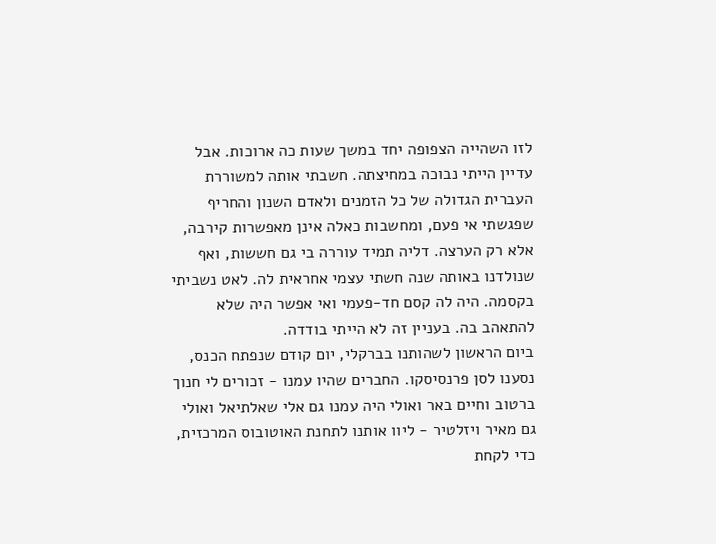לזו השהייה הצפופה יחד במשך שעות כה ארוכות. אבל עדיין הייתי נבוכה במחיצתה. חשבתי אותה למשוררת העברית הגדולה של כל הזמנים ולאדם השנון והחריף שפגשתי אי פעם, ומחשבות כאלה אינן מאפשרות קירבה, אלא רק הערצה. דליה תמיד עוררה בי גם חששות, ואף שנולדנו באותה שנה חשתי עצמי אחראית לה. לאט נשביתי בקסמה. היה לה קסם חד-פעמי ואי אפשר היה שלא להתאהב בה. בעניין זה לא הייתי בודדה.
ביום הראשון לשהותנו בברקלי, יום קודם שנפתח הכנס, נסענו לסן פרנסיסקו. החברים שהיו עמנו - זכורים לי חנוך ברטוב וחיים באר ואולי היה עמנו גם אלי שאלתיאל ואולי גם מאיר ויזלטיר - ליוו אותנו לתחנת האוטובוס המרכזית, כדי לקחת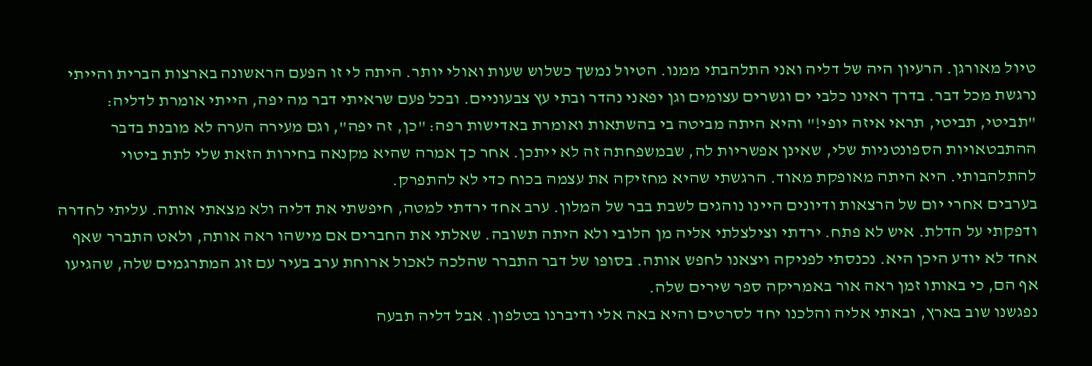טיול מאורגן. הרעיון היה של דליה ואני התלהבתי ממנו. הטיול נמשך כשלוש שעות ואולי יותר. היתה לי זו הפעם הראשונה בארצות הברית והייתי נרגשת מכל דבר. בדרך ראינו כלבי ים וגשרים עצומים וגן יפאני נהדר ובתי עץ צבעוניים. ובכל פעם שראיתי דבר מה יפה, הייתי אומרת לדליה: "תביטי, תביטי, תראי איזה יופי!" והיא היתה מביטה בי בהשתאות ואומרת באדישות רפה: "כן, זה יפה", וגם מעירה הערה לא מובנת בדבר ההתבטאויות הספונטניות שלי, שאינן אפשריות לה, שבמשפחתה זה לא ייתכן. אחר כך אמרה שהיא מקנאה בחירות הזאת שלי לתת ביטוי להתלהבותי. היא היתה מאופקת מאוד. הרגשתי שהיא מחזיקה את עצמה בכוח כדי לא להתפרק.
בערבים אחרי יום של הרצאות ודיונים היינו נוהגים לשבת בבר של המלון. ערב אחד ירדתי למטה, חיפשתי את דליה ולא מצאתי אותה. עליתי לחדרה ודפקתי על הדלת. איש לא פתח. ירדתי וצילצלתי אליה מן הלובי ולא היתה תשובה. שאלתי את החברים אם מישהו ראה אותה, ולאט התברר שאף אחד לא יודע היכן היא. נכנסתי לפניקה ויצאנו לחפש אותה. בסופו של דבר התברר שהלכה לאכול ארוחת ערב בעיר עם זוג המתרגמים שלה, שהגיעו אף הם, כי באותו זמן ראה אור באמריקה ספר שירים שלה.
נפגשנו שוב בארץ, ובאתי אליה והלכנו יחד לסרטים והיא באה אלי ודיברנו בטלפון. אבל דליה תבעה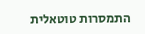התמסרות טוטאלית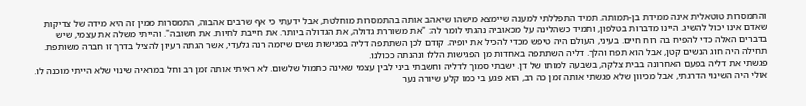והתמסרות טוטאלית אינה ממידת בן-תמותה. תמיד התפללתי למענה שיימצא מישהו שיאהב אותה בהתמסרות מוחלטת, אבל ידעתי כי אף שרבים אהבוה, התמסרות ממין זה היא מידה של צדיקות שאדם אינו יכול להשיג. היינו מדברות בטלפון, ותמיד כשהלינה על מכאוביה נהגתי לומר לה: "את משוררת גדולה, את הגדולה ביותר. את חייבת לחיות. את חשובה". והייתי משלה את עצמי, שיש בדברים האלה כדי להפיח בה רוח חיים. בעיני, העולם היה טיפש מכדי להכיל את יופיה. קודם לכן השתתפה דליה בפגישות נשים שיזמה רנה גלעדי, אשר הגתה רעיון להציל בדרך זו חברה משותפת. תחילה היה חוג הנשים קטן, אבל הוא תפח והלך. דליה השתתפה באחדות מן הפגישות הללו ונהנתה ככולנו.
פגשתי את דליה בפעם האחרונה בבית צלקה, בשבעה למותו של דן. ישבתי סמוך לדליה וחשבתי ביני לבין עצמי שאינה כתמול שלשום. לא ראיתי אותה זמן רב וחל במראיה שינוי שלא הייתי מוכנה לו. אולי היה השינוי הדרגתי, אבל מכיוון שלא פגשתי אותה זמן כה רב, הוא פגע בי כמו קלע שיורה נער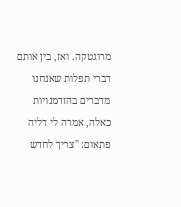מרוגטקה. ואז, בין אותם דברי תפלות שאנחנו מדברים בהזדמנויות כאלה, אמרה לי דליה פתאום: "צריך לחדש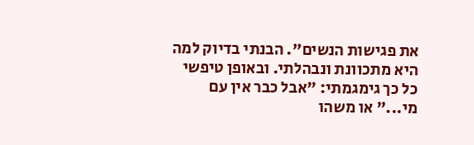את פגישות הנשים". הבנתי בדיוק למה היא מתכוונת ונבהלתי. ובאופן טיפשי כל כך גימגמתי: "אבל כבר אין עם מי..." או משהו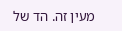מעין זה. הד של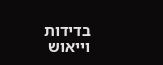בדידות וייאוש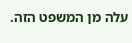עלה מן המשפט הזה.